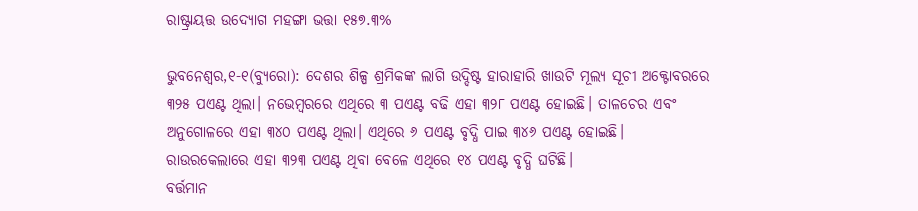ରାଷ୍ଟ୍ରାୟତ୍ତ ଉଦ୍ୟୋଗ ମହଙ୍ଗା ଭତ୍ତା ୧୫୭.୩%

ଭୁବନେଶ୍ୱର,୧-୧(ବ୍ୟୁରୋ): ଦେଶର ଶିଳ୍ପ ଶ୍ରମିକଙ୍କ ଲାଗି ଉଦ୍ଦିଷ୍ଟ ହାରାହାରି ଖାଉଟି ମୂଲ୍ୟ ସୂଚୀ ଅକ୍ଟୋବରରେ ୩୨୫ ପଏଣ୍ଟ ଥିଲା। ନଭେମ୍ବରରେ ଏଥିରେ ୩ ପଏଣ୍ଟ ବଢି ଏହା ୩୨୮ ପଏଣ୍ଟ ହୋଇଛି। ତାଳଚେର ଏବଂ ଅନୁଗୋଳରେ ଏହା ୩୪୦ ପଏଣ୍ଟ ଥିଲା। ଏଥିରେ ୬ ପଏଣ୍ଟ ବୃଦ୍ଧି ପାଇ ୩୪୬ ପଏଣ୍ଟ ହୋଇଛି। ରାଉରକେଲାରେ ଏହା ୩୨୩ ପଏଣ୍ଟ ଥିବା ବେଳେ ଏଥିରେ ୧୪ ପଏଣ୍ଟ ବୃଦ୍ଧି ଘଟିଛି।
ବର୍ତ୍ତମାନ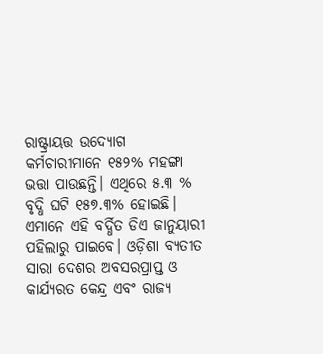ରାଷ୍ଟ୍ରାୟତ୍ତ ଉଦ୍ୟୋଗ କର୍ମଚାରୀମାନେ ୧୫୨% ମହଙ୍ଗା ଭତ୍ତା ପାଉଛନ୍ତି। ଏଥିରେ ୫.୩ % ବୃଦ୍ଧି ଘଟି ୧୫୭.୩% ହୋଇଛି। ଏମାନେ ଏହି ବର୍ଦ୍ଧିତ ଡିଏ ଜାନୁୟାରୀ ପହିଲାରୁ ପାଇବେ। ଓଡ଼ିଶା ବ୍ୟତୀତ ସାରା ଦେଶର ଅବସରପ୍ରାପ୍ତ ଓ କାର୍ଯ୍ୟରତ କେନ୍ଦ୍ର ଏବଂ ରାଜ୍ୟ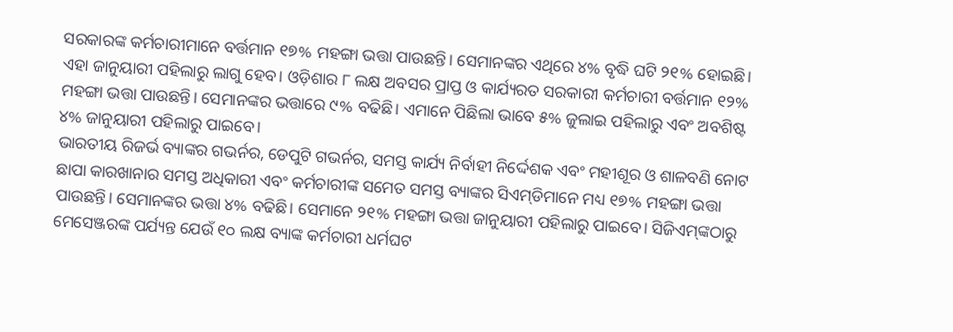ସରକାରଙ୍କ କର୍ମଚାରୀମାନେ ବର୍ତ୍ତମାନ ୧୭% ମହଙ୍ଗା ଭତ୍ତା ପାଉଛନ୍ତି। ସେମାନଙ୍କର ଏଥିରେ ୪% ବୃଦ୍ଧି ଘଟି ୨୧% ହୋଇଛି। ଏହା ଜାନୁୟାରୀ ପହିଲାରୁ ଲାଗୁ ହେବ। ଓଡ଼ିଶାର ୮ ଲକ୍ଷ ଅବସର ପ୍ରାପ୍ତ ଓ କାର୍ଯ୍ୟରତ ସରକାରୀ କର୍ମଚାରୀ ବର୍ତ୍ତମାନ ୧୨% ମହଙ୍ଗା ଭତ୍ତା ପାଉଛନ୍ତି। ସେମାନଙ୍କର ଭତ୍ତାରେ ୯% ବଢିଛି। ଏମାନେ ପିଛିଲା ଭାବେ ୫% ଜୁଲାଇ ପହିଲାରୁ ଏବଂ ଅବଶିଷ୍ଟ ୪% ଜାନୁୟାରୀ ପହିଲାରୁ ପାଇବେ।
ଭାରତୀୟ ରିଜର୍ଭ ବ୍ୟାଙ୍କର ଗଭର୍ନର, ଡେପୁଟି ଗଭର୍ନର, ସମସ୍ତ କାର୍ଯ୍ୟ ନିର୍ବାହୀ ନିର୍ଦ୍ଦେଶକ ଏବଂ ମହୀଶୂର ଓ ଶାଳବଣି ନୋଟ ଛାପା କାରଖାନାର ସମସ୍ତ ଅଧିକାରୀ ଏବଂ କର୍ମଚାରୀଙ୍କ ସମେତ ସମସ୍ତ ବ୍ୟାଙ୍କର ସିଏମ୍‌ଡିମାନେ ମଧ୍ୟ ୧୭% ମହଙ୍ଗା ଭତ୍ତା ପାଉଛନ୍ତି। ସେମାନଙ୍କର ଭତ୍ତା ୪% ବଢିଛି। ସେମାନେ ୨୧% ମହଙ୍ଗା ଭତ୍ତା ଜାନୁୟାରୀ ପହିଲାରୁ ପାଇବେ। ସିଜିଏମ୍‌ଙ୍କଠାରୁ ମେସେଞ୍ଜରଙ୍କ ପର୍ଯ୍ୟନ୍ତ ଯେଉଁ ୧୦ ଲକ୍ଷ ବ୍ୟାଙ୍କ କର୍ମଚାରୀ ଧର୍ମଘଟ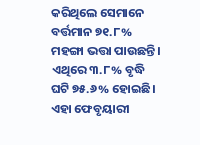କରିଥିଲେ ସେମାନେ ବର୍ତ୍ତମାନ ୭୧.୮% ମହଙ୍ଗା ଭତ୍ତା ପାଉଛନ୍ତି। ଏଥିରେ ୩.୮% ବୃଦ୍ଧି ଘଟି ୭୫.୬% ହୋଇଛି। ଏହା ଫେବୃୟାରୀ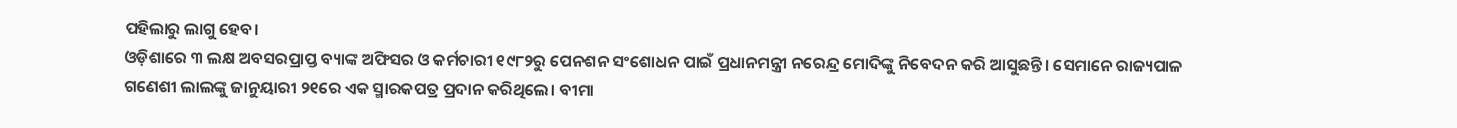ପହିଲାରୁ ଲାଗୁ ହେବ।
ଓଡ଼ିଶାରେ ୩ ଲକ୍ଷ ଅବସରପ୍ରାପ୍ତ ବ୍ୟାଙ୍କ ଅଫିସର ଓ କର୍ମଚାରୀ ୧୯୮୨ରୁ ପେନଶନ ସଂଶୋଧନ ପାଇଁ ପ୍ରଧାନମନ୍ତ୍ରୀ ନରେନ୍ଦ୍ର ମୋଦିଙ୍କୁ ନିବେଦନ କରି ଆସୁଛନ୍ତି। ସେମାନେ ରାଜ୍ୟପାଳ ଗଣେଶୀ ଲାଲଙ୍କୁ ଜାନୁୟାରୀ ୨୧ରେ ଏକ ସ୍ମାରକପତ୍ର ପ୍ରଦାନ କରିଥିଲେ। ବୀମା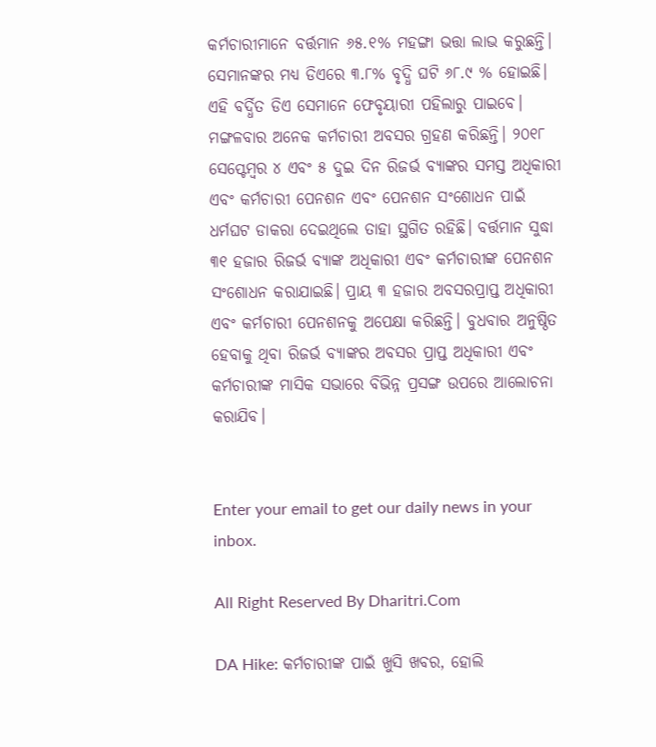କର୍ମଚାରୀମାନେ ବର୍ତ୍ତମାନ ୬୫.୧% ମହଙ୍ଗା ଭତ୍ତା ଲାଭ କରୁଛନ୍ତି। ସେମାନଙ୍କର ମଧ୍ୟ ଡିଏରେ ୩.୮% ବୃଦ୍ଧି ଘଟି ୬୮.୯ % ହୋଇଛି। ଏହି ବର୍ଦ୍ଧିତ ଡିଏ ସେମାନେ ଫେବୃୟାରୀ ପହିଲାରୁ ପାଇବେ। ମଙ୍ଗଳବାର ଅନେକ କର୍ମଚାରୀ ଅବସର ଗ୍ରହଣ କରିଛନ୍ତି। ୨୦୧୮ ସେପ୍ଟେମ୍ବର ୪ ଏବଂ ୫ ଦୁଇ ଦିନ ରିଜର୍ଭ ବ୍ୟାଙ୍କର ସମସ୍ତ ଅଧିକାରୀ ଏବଂ କର୍ମଚାରୀ ପେନଶନ ଏବଂ ପେନଶନ ସଂଶୋଧନ ପାଇଁ ଧର୍ମଘଟ ଡାକରା ଦେଇଥିଲେ ତାହା ସ୍ଥଗିତ ରହିଛି। ବର୍ତ୍ତମାନ ସୁଦ୍ଧା ୩୧ ହଜାର ରିଜର୍ଭ ବ୍ୟାଙ୍କ ଅଧିକାରୀ ଏବଂ କର୍ମଚାରୀଙ୍କ ପେନଶନ ସଂଶୋଧନ କରାଯାଇଛି। ପ୍ରାୟ ୩ ହଜାର ଅବସରପ୍ରାପ୍ତ ଅଧିକାରୀ ଏବଂ କର୍ମଚାରୀ ପେନଶନକୁ ଅପେକ୍ଷା କରିଛନ୍ତି। ବୁଧବାର ଅନୁଷ୍ଠିତ ହେବାକୁ ଥିବା ରିଜର୍ଭ ବ୍ୟାଙ୍କର ଅବସର ପ୍ରାପ୍ତ ଅଧିକାରୀ ଏବଂ କର୍ମଚାରୀଙ୍କ ମାସିକ ସଭାରେ ବିଭିନ୍ନ ପ୍ରସଙ୍ଗ ଉପରେ ଆଲୋଚନା କରାଯିବ।


Enter your email to get our daily news in your inbox.

All Right Reserved By Dharitri.Com

DA Hike: କର୍ମଚାରୀଙ୍କ ପାଇଁ ଖୁସି ଖବର, ହୋଲି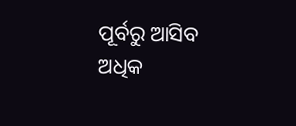ପୂର୍ବରୁ ଆସିବ ଅଧିକ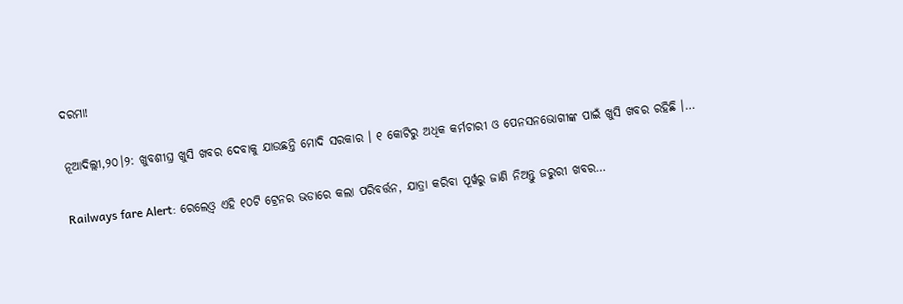ଦରମା!

ନୂଆଦିଲ୍ଲୀ,୨୦।୨: ଖୁବଶୀଘ୍ର ଖୁସି ଖବର ଦେବାକୁ ଯାଉଛନ୍ତି ମୋଦି ସରକାର । ୧ କୋଟିରୁ ଅଧିକ କର୍ମଚାରୀ ଓ ପେନସନଭୋଗୀଙ୍କ ପାଇଁ ଖୁସି ଖବର ରହିଛି ।…

Railways fare Alert: ରେଲେଓ଼୍ବ ଏହି ୧୦ଟି ଟ୍ରେନର ଭଡାରେ କଲା ପରିବର୍ତ୍ତନ, ଯାତ୍ରା କରିବା ପୂର୍ୱରୁ ଜାଣି ନିଅନ୍ତୁ ଜରୁରୀ ଖବର…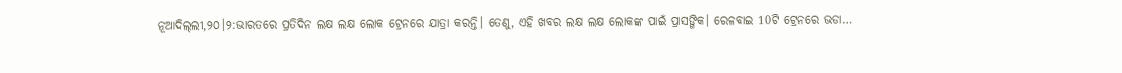ନୂଆଦିଲ୍‌ଲୀ,୨୦।୨:ଭାରତରେ ପ୍ରତିଦିନ ଲକ୍ଷ ଲକ୍ଷ ଲୋକ ଟ୍ରେନରେ ଯାତ୍ରା କରନ୍ତି। ତେଣୁ, ଏହି ଖବର ଲକ୍ଷ ଲକ୍ଷ ଲୋକଙ୍କ ପାଇଁ ପ୍ରାସଙ୍ଗିକ। ରେଳବାଇ 10ଟି ଟ୍ରେନରେ ଭଡା…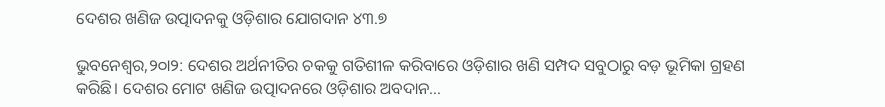ଦେଶର ଖଣିଜ ଉତ୍ପାଦନକୁ ଓଡ଼ିଶାର ଯୋଗଦାନ ୪୩.୭

ଭୁବନେଶ୍ୱର,୨୦ା୨: ଦେଶର ଅର୍ଥନୀତିର ଚକକୁ ଗତିଶୀଳ କରିବାରେ ଓଡ଼ିଶାର ଖଣି ସମ୍ପଦ ସବୁଠାରୁ ବଡ଼ ଭୂମିକା ଗ୍ରହଣ କରିଛି। ଦେଶର ମୋଟ ଖଣିଜ ଉତ୍ପାଦନରେ ଓଡ଼ିଶାର ଅବଦାନ…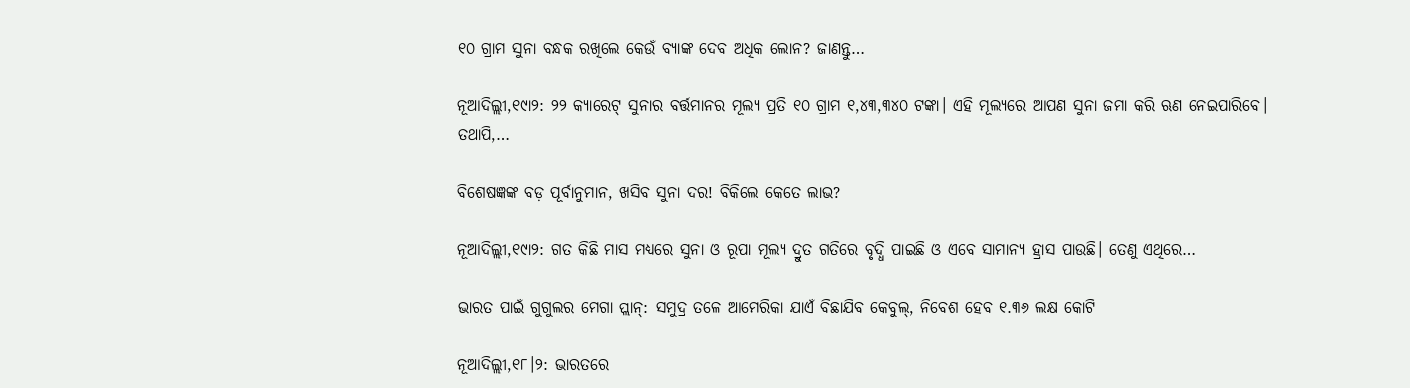୧୦ ଗ୍ରାମ ସୁନା ବନ୍ଧକ ରଖିଲେ କେଉଁ ବ୍ୟାଙ୍କ ଦେବ ଅଧିକ ଲୋନ? ଜାଣନ୍ତୁ…

ନୂଆଦିଲ୍ଲୀ,୧୯ା୨: ୨୨ କ୍ୟାରେଟ୍ ସୁନାର ବର୍ତ୍ତମାନର ମୂଲ୍ୟ ପ୍ରତି ୧୦ ଗ୍ରାମ ୧,୪୩,୩୪୦ ଟଙ୍କା। ଏହି ମୂଲ୍ୟରେ ଆପଣ ସୁନା ଜମା କରି ଋଣ ନେଇପାରିବେ। ତଥାପି,…

ବିଶେଷଜ୍ଞଙ୍କ ବଡ଼ ପୂର୍ବାନୁମାନ, ଖସିବ ସୁନା ଦର! ବିକିଲେ କେତେ ଲାଭ?

ନୂଆଦିଲ୍ଲୀ,୧୯ା୨: ଗତ କିଛି ମାସ ମଧ୍ୟରେ ସୁନା ଓ ରୂପା ମୂଲ୍ୟ ଦ୍ରୁତ ଗତିରେ ବୃଦ୍ଧି ପାଇଛି ଓ ଏବେ ସାମାନ୍ୟ ହ୍ରାସ ପାଉଛି। ତେଣୁ ଏଥିରେ…

ଭାରତ ପାଇଁ ଗୁଗୁଲର ମେଗା ପ୍ଲାନ୍: ସମୁଦ୍ର ତଳେ ଆମେରିକା ଯାଏଁ ବିଛାଯିବ କେବୁଲ୍, ନିବେଶ ହେବ ୧.୩୬ ଲକ୍ଷ କୋଟି

ନୂଆଦିଲ୍ଲୀ,୧୮।୨: ଭାରତରେ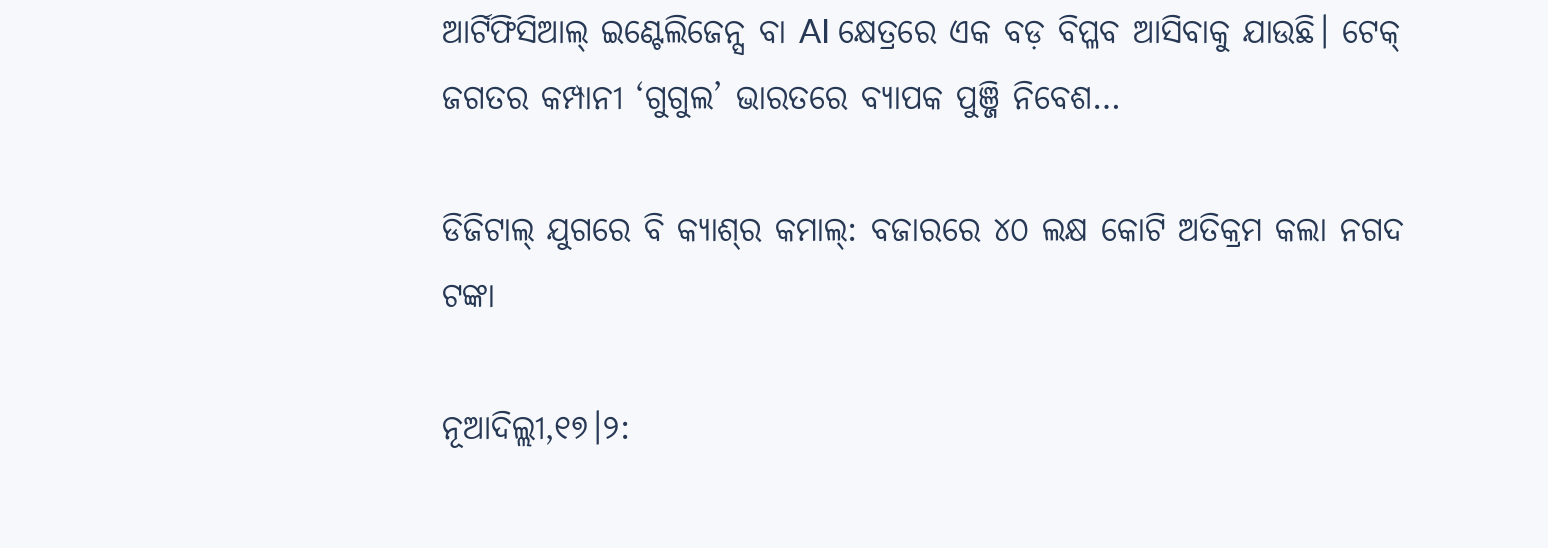ଆର୍ଟିଫିସିଆଲ୍ ଇଣ୍ଟେଲିଜେନ୍ସ ବା AI କ୍ଷେତ୍ରରେ ଏକ ବଡ଼ ବିପ୍ଳବ ଆସିବାକୁ ଯାଉଛି। ଟେକ୍ ଜଗତର କମ୍ପାନୀ ‘ଗୁଗୁଲ’ ଭାରତରେ ବ୍ୟାପକ ପୁଞ୍ଜି ନିବେଶ…

ଡିଜିଟାଲ୍ ଯୁଗରେ ବି କ୍ୟାଶ୍‌ର କମାଲ୍: ବଜାରରେ ୪୦ ଲକ୍ଷ କୋଟି ଅତିକ୍ରମ କଲା ନଗଦ ଟଙ୍କା

ନୂଆଦିଲ୍ଲୀ,୧୭।୨: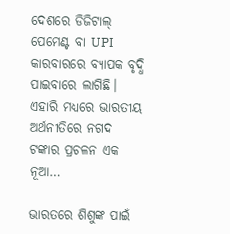ଦେଶରେ ଡିଜିଟାଲ୍ ପେମେଣ୍ଟ ବା UPI କାରବାରରେ ବ୍ୟାପକ ବୃଦ୍ଧି ପାଇବାରେ ଲାଗିଛି। ଏହାରି ମଧ୍ୟରେ ଭାରତୀୟ ଅର୍ଥନୀତିରେ ନଗଦ ଟଙ୍କାର ପ୍ରଚଳନ ଏକ ନୂଆ…

ଭାରତରେ ଶିଶୁଙ୍କ ପାଇଁ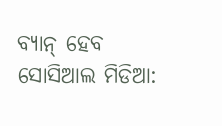ବ୍ୟାନ୍ ହେବ ସୋସିଆଲ ମିଡିଆ: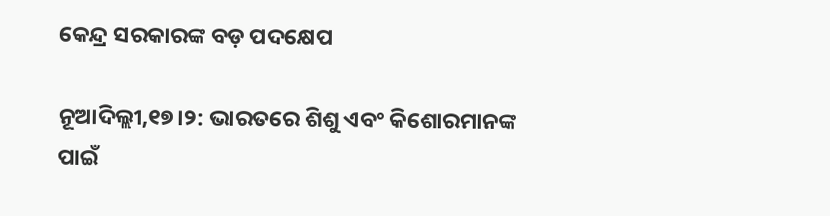କେନ୍ଦ୍ର ସରକାରଙ୍କ ବଡ଼ ପଦକ୍ଷେପ

ନୂଆଦିଲ୍ଲୀ,୧୭।୨: ଭାରତରେ ଶିଶୁ ଏବଂ କିଶୋରମାନଙ୍କ ପାଇଁ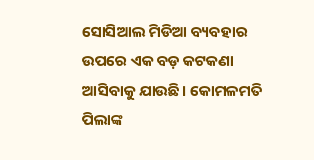ସୋସିଆଲ ମିଡିଆ ବ୍ୟବହାର ଉପରେ ଏକ ବଡ଼ କଟକଣା ଆସିବାକୁ ଯାଉଛି। କୋମଳମତି ପିଲାଙ୍କ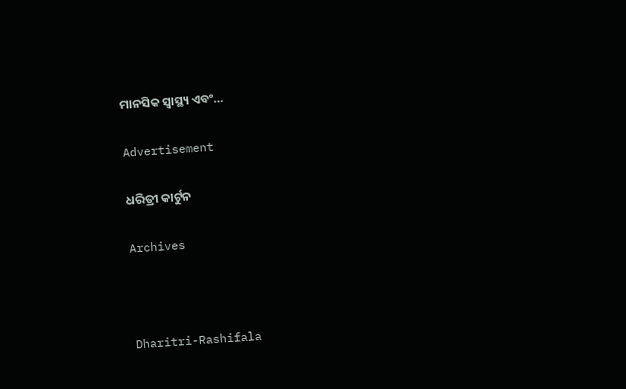ମାନସିକ ସ୍ୱାସ୍ଥ୍ୟ ଏବଂ…

Advertisement

ଧରିତ୍ରୀ କାର୍ଟୁନ

Archives



Dharitri-Rashifala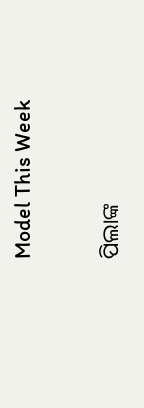Model This Week

ପିଲାଙ୍କ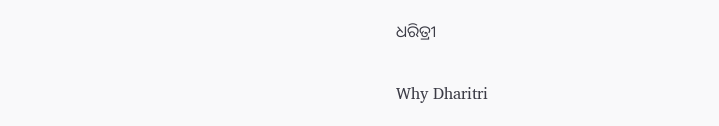ଧରିତ୍ରୀ

Why Dharitri